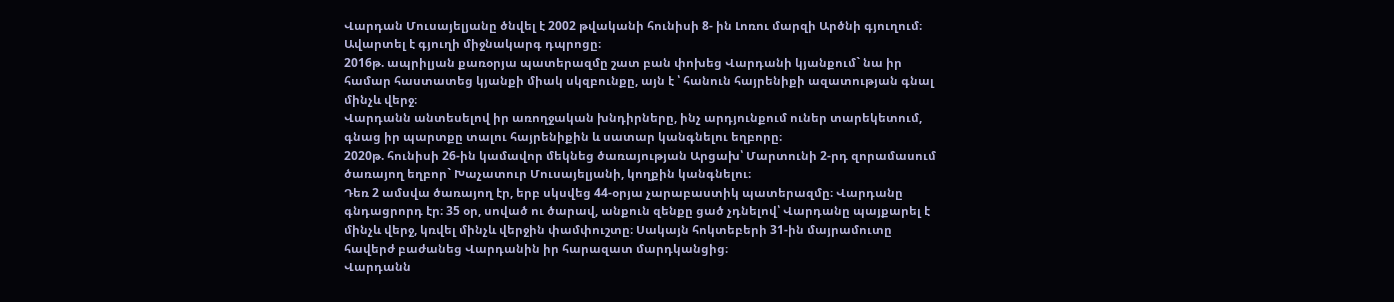Վարդան Մուսայելյանը ծնվել է 2002 թվականի հունիսի 8- ին Լոռու մարզի Արծնի գյուղում։ Ավարտել է գյուղի միջնակարգ դպրոցը։
2016թ. ապրիլյան քառօրյա պատերազմը շատ բան փոխեց Վարդանի կյանքում` նա իր համար հաստատեց կյանքի միակ սկզբունքը, այն է ՝ հանուն հայրենիքի ազատության գնալ մինչև վերջ։
Վարդանն անտեսելով իր առողջական խնդիրները, ինչ արդյունքում ուներ տարեկետում, գնաց իր պարտքը տալու հայրենիքին և սատար կանգնելու եղբորը։
2020թ. հունիսի 26-ին կամավոր մեկնեց ծառայության Արցախ՝ Մարտունի 2-րդ զորամասում ծառայող եղբոր` Խաչատուր Մուսայելյանի, կողքին կանգնելու։
Դեռ 2 ամսվա ծառայող էր, երբ սկսվեց 44-օրյա չարաբաստիկ պատերազմը։ Վարդանը գնդացրորդ էր։ 35 օր, սոված ու ծարավ, անքուն զենքը ցած չդնելով՝ Վարդանը պայքարել է մինչև վերջ, կռվել մինչև վերջին փամփուշտը։ Սակայն հոկտեբերի 31-ին մայրամուտը հավերժ բաժանեց Վարդանին իր հարազատ մարդկանցից։
Վարդանն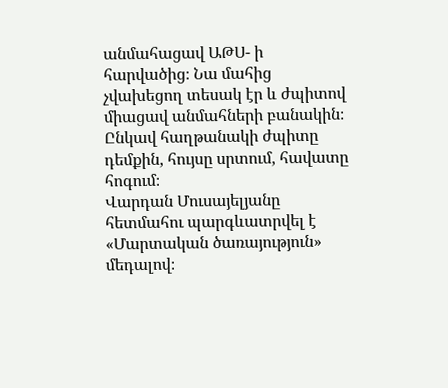անմահացավ ԱԹՍ- ի հարվածից։ Նա մահից չվախեցող տեսակ էր և ժպիտով միացավ անմահների բանակին։ Ընկավ հաղթանակի ժպիտը դեմքին, հույսը սրտում, հավատը հոգում։
Վարդան Մուսայելյանը հետմահու պարգևատրվել է «Մարտական ծառայություն» մեդալով։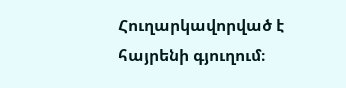Հուղարկավորված է հայրենի գյուղում։